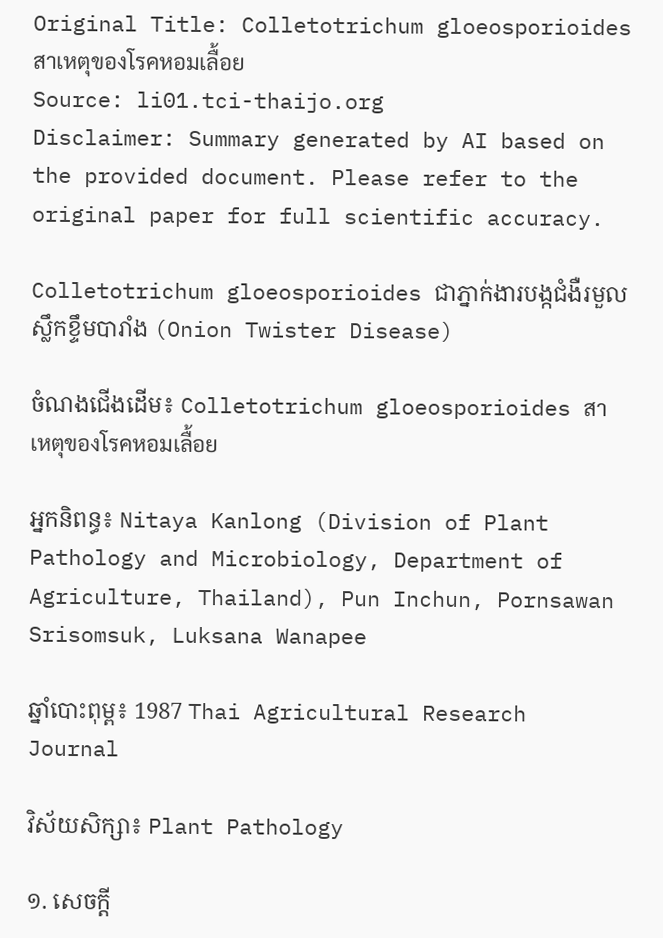Original Title: Colletotrichum gloeosporioides สาเหตุของโรคหอมเลื้อย
Source: li01.tci-thaijo.org
Disclaimer: Summary generated by AI based on the provided document. Please refer to the original paper for full scientific accuracy.

Colletotrichum gloeosporioides ជាភ្នាក់ងារបង្កជំងឺរមួលស្លឹកខ្ទឹមបារាំង (Onion Twister Disease)

ចំណងជើងដើម៖ Colletotrichum gloeosporioides สาเหตุของโรคหอมเลื้อย

អ្នកនិពន្ធ៖ Nitaya Kanlong (Division of Plant Pathology and Microbiology, Department of Agriculture, Thailand), Pun Inchun, Pornsawan Srisomsuk, Luksana Wanapee

ឆ្នាំបោះពុម្ព៖ 1987 Thai Agricultural Research Journal

វិស័យសិក្សា៖ Plant Pathology

១. សេចក្តី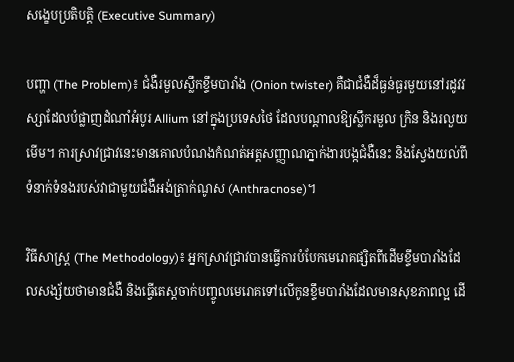សង្ខេបប្រតិបត្តិ (Executive Summary)

បញ្ហា (The Problem)៖ ជំងឺរមួលស្លឹកខ្ទឹមបារាំង (Onion twister) គឺជាជំងឺដ៏ធ្ងន់ធ្ងរមួយនៅរដូវវស្សាដែលបំផ្លាញដំណាំអំបូរ Allium នៅក្នុងប្រទេសថៃ ដែលបណ្តាលឱ្យស្លឹករមួល ក្រិន និងរលួយមើម។ ការស្រាវជ្រាវនេះមានគោលបំណងកំណត់អត្តសញ្ញាណភ្នាក់ងារបង្កជំងឺនេះ និងស្វែងយល់ពីទំនាក់ទំនងរបស់វាជាមួយជំងឺអង់ត្រាក់ណូស (Anthracnose)។

វិធីសាស្ត្រ (The Methodology)៖ អ្នកស្រាវជ្រាវបានធ្វើការបំបែកមេរោគផ្សិតពីដើមខ្ទឹមបារាំងដែលសង្ស័យថាមានជំងឺ និងធ្វើតេស្តចាក់បញ្ចូលមេរោគទៅលើកូនខ្ទឹមបារាំងដែលមានសុខភាពល្អ ដើ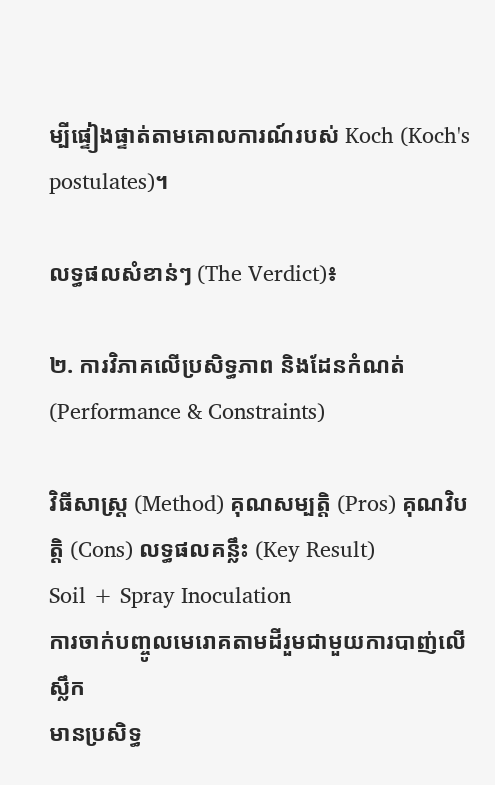ម្បីផ្ទៀងផ្ទាត់តាមគោលការណ៍របស់ Koch (Koch's postulates)។

លទ្ធផលសំខាន់ៗ (The Verdict)៖

២. ការវិភាគលើប្រសិទ្ធភាព និងដែនកំណត់ (Performance & Constraints)

វិធីសាស្ត្រ (Method) គុណសម្បត្តិ (Pros) គុណវិបត្តិ (Cons) លទ្ធផលគន្លឹះ (Key Result)
Soil + Spray Inoculation
ការចាក់បញ្ចូលមេរោគតាមដីរួមជាមួយការបាញ់លើស្លឹក
មានប្រសិទ្ធ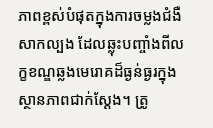ភាពខ្ពស់បំផុតក្នុងការចម្លងជំងឺសាកល្បង ដែលឆ្លុះបញ្ចាំងពីលក្ខខណ្ឌឆ្លងមេរោគដ៏ធ្ងន់ធ្ងរក្នុងស្ថានភាពជាក់ស្តែង។ ត្រូ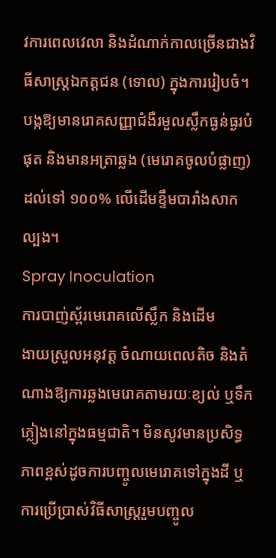វការពេលវេលា និងដំណាក់កាលច្រើនជាងវិធីសាស្ត្រឯកត្តជន (ទោល) ក្នុងការរៀបចំ។ បង្កឱ្យមានរោគសញ្ញាជំងឺរមួលស្លឹកធ្ងន់ធ្ងរបំផុត និងមានអត្រាឆ្លង (មេរោគចូលបំផ្លាញ) ដល់ទៅ ១០០% លើដើមខ្ទឹមបារាំងសាកល្បង។
Spray Inoculation
ការបាញ់ស្ព័រមេរោគលើស្លឹក និងដើម
ងាយស្រួលអនុវត្ត ចំណាយពេលតិច និងតំណាងឱ្យការឆ្លងមេរោគតាមរយៈខ្យល់ ឬទឹកភ្លៀងនៅក្នុងធម្មជាតិ។ មិនសូវមានប្រសិទ្ធភាពខ្ពស់ដូចការបញ្ចូលមេរោគទៅក្នុងដី ឬការប្រើប្រាស់វិធីសាស្ត្ររួមបញ្ចូល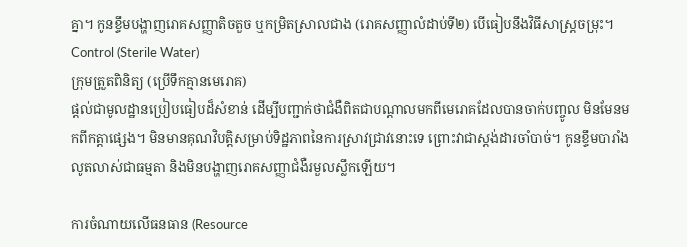គ្នា។ កូនខ្ទឹមបង្ហាញរោគសញ្ញាតិចតួច ឬកម្រិតស្រាលជាង (រោគសញ្ញាលំដាប់ទី២) បើធៀបនឹងវិធីសាស្ត្រចម្រុះ។
Control (Sterile Water)
ក្រុមត្រួតពិនិត្យ (ប្រើទឹកគ្មានមេរោគ)
ផ្តល់ជាមូលដ្ឋានប្រៀបធៀបដ៏សំខាន់ ដើម្បីបញ្ជាក់ថាជំងឺពិតជាបណ្តាលមកពីមេរោគដែលបានចាក់បញ្ចូល មិនមែនមកពីកត្តាផ្សេង។ មិនមានគុណវិបត្តិសម្រាប់ទិដ្ឋភាពនៃការស្រាវជ្រាវនោះទេ ព្រោះវាជាស្តង់ដារចាំបាច់។ កូនខ្ទឹមបារាំងលូតលាស់ជាធម្មតា និងមិនបង្ហាញរោគសញ្ញាជំងឺរមួលស្លឹកឡើយ។

ការចំណាយលើធនធាន (Resource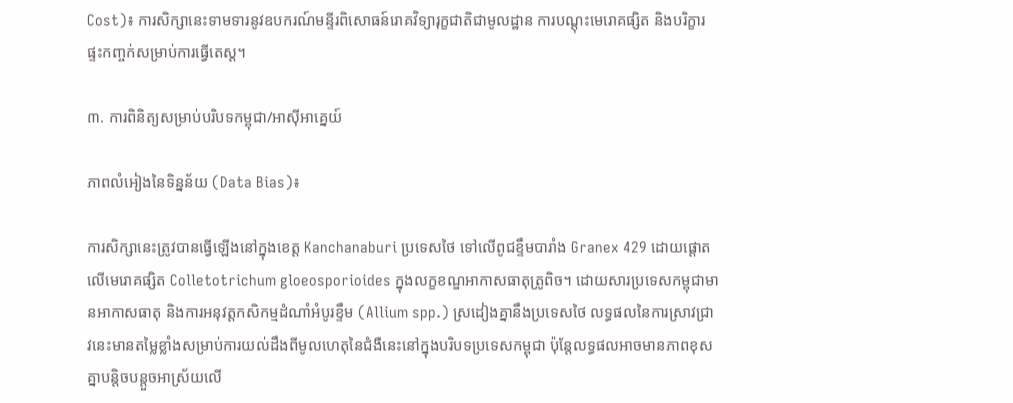Cost)៖ ការសិក្សានេះទាមទារនូវឧបករណ៍មន្ទីរពិសោធន៍រោគវិទ្យារុក្ខជាតិជាមូលដ្ឋាន ការបណ្តុះមេរោគផ្សិត និងបរិក្ខារផ្ទះកញ្ចក់សម្រាប់ការធ្វើតេស្ត។

៣. ការពិនិត្យសម្រាប់បរិបទកម្ពុជា/អាស៊ីអាគ្នេយ៍

ភាពលំអៀងនៃទិន្នន័យ (Data Bias)៖

ការសិក្សានេះត្រូវបានធ្វើឡើងនៅក្នុងខេត្ត Kanchanaburi ប្រទេសថៃ ទៅលើពូជខ្ទឹមបារាំង Granex 429 ដោយផ្តោតលើមេរោគផ្សិត Colletotrichum gloeosporioides ក្នុងលក្ខខណ្ឌអាកាសធាតុត្រូពិច។ ដោយសារប្រទេសកម្ពុជាមានអាកាសធាតុ និងការអនុវត្តកសិកម្មដំណាំអំបូរខ្ទឹម (Allium spp.) ស្រដៀងគ្នានឹងប្រទេសថៃ លទ្ធផលនៃការស្រាវជ្រាវនេះមានតម្លៃខ្លាំងសម្រាប់ការយល់ដឹងពីមូលហេតុនៃជំងឺនេះនៅក្នុងបរិបទប្រទេសកម្ពុជា ប៉ុន្តែលទ្ធផលអាចមានភាពខុសគ្នាបន្តិចបន្តួចអាស្រ័យលើ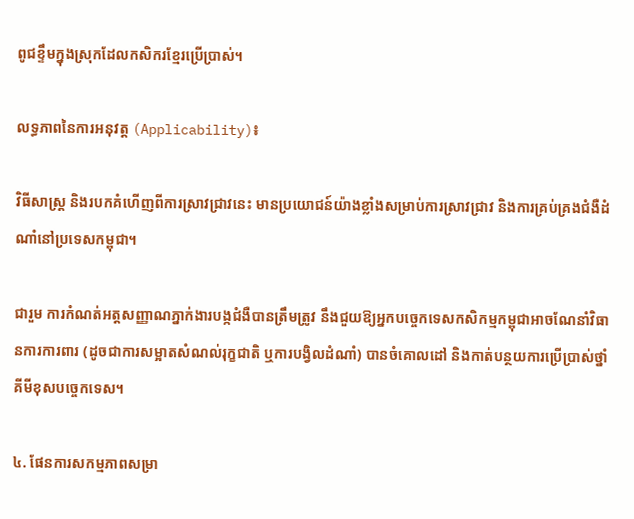ពូជខ្ទឹមក្នុងស្រុកដែលកសិករខ្មែរប្រើប្រាស់។

លទ្ធភាពនៃការអនុវត្ត (Applicability)៖

វិធីសាស្ត្រ និងរបកគំហើញពីការស្រាវជ្រាវនេះ មានប្រយោជន៍យ៉ាងខ្លាំងសម្រាប់ការស្រាវជ្រាវ និងការគ្រប់គ្រងជំងឺដំណាំនៅប្រទេសកម្ពុជា។

ជារួម ការកំណត់អត្តសញ្ញាណភ្នាក់ងារបង្កជំងឺបានត្រឹមត្រូវ នឹងជួយឱ្យអ្នកបច្ចេកទេសកសិកម្មកម្ពុជាអាចណែនាំវិធានការការពារ (ដូចជាការសម្អាតសំណល់រុក្ខជាតិ ឬការបង្វិលដំណាំ) បានចំគោលដៅ និងកាត់បន្ថយការប្រើប្រាស់ថ្នាំគីមីខុសបច្ចេកទេស។

៤. ផែនការសកម្មភាពសម្រា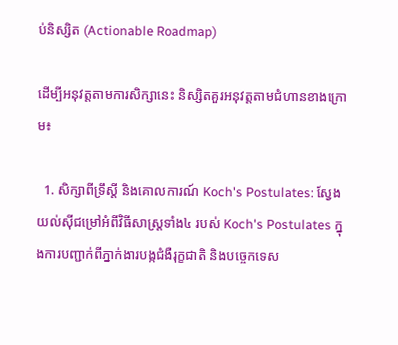ប់និស្សិត (Actionable Roadmap)

ដើម្បីអនុវត្តតាមការសិក្សានេះ និស្សិតគួរអនុវត្តតាមជំហានខាងក្រោម៖

  1. សិក្សាពីទ្រឹស្តី និងគោលការណ៍ Koch's Postulates: ស្វែងយល់ស៊ីជម្រៅអំពីវិធីសាស្ត្រទាំង៤ របស់ Koch's Postulates ក្នុងការបញ្ជាក់ពីភ្នាក់ងារបង្កជំងឺរុក្ខជាតិ និងបច្ចេកទេស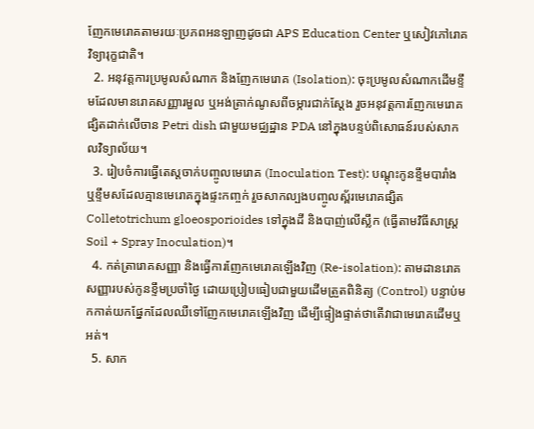ញែកមេរោគតាមរយៈប្រភពអនឡាញដូចជា APS Education Center ឬសៀវភៅរោគវិទ្យារុក្ខជាតិ។
  2. អនុវត្តការប្រមូលសំណាក និងញែកមេរោគ (Isolation): ចុះប្រមូលសំណាកដើមខ្ទឹមដែលមានរោគសញ្ញារមួល ឬអង់ត្រាក់ណូសពីចម្ការជាក់ស្តែង រួចអនុវត្តការញែកមេរោគផ្សិតដាក់លើចាន Petri dish ជាមួយមជ្ឈដ្ឋាន PDA នៅក្នុងបន្ទប់ពិសោធន៍របស់សាកលវិទ្យាល័យ។
  3. រៀបចំការធ្វើតេស្តចាក់បញ្ចូលមេរោគ (Inoculation Test): បណ្តុះកូនខ្ទឹមបារាំង ឬខ្ទឹមសដែលគ្មានមេរោគក្នុងផ្ទះកញ្ចក់ រួចសាកល្បងបញ្ចូលស្ព័រមេរោគផ្សិត Colletotrichum gloeosporioides ទៅក្នុងដី និងបាញ់លើស្លឹក (ធ្វើតាមវិធីសាស្ត្រ Soil + Spray Inoculation)។
  4. កត់ត្រារោគសញ្ញា និងធ្វើការញែកមេរោគឡើងវិញ (Re-isolation): តាមដានរោគសញ្ញារបស់កូនខ្ទឹមប្រចាំថ្ងៃ ដោយប្រៀបធៀបជាមួយដើមត្រួតពិនិត្យ (Control) បន្ទាប់មកកាត់យកផ្នែកដែលឈឺទៅញែកមេរោគឡើងវិញ ដើម្បីផ្ទៀងផ្ទាត់ថាតើវាជាមេរោគដើមឬអត់។
  5. សាក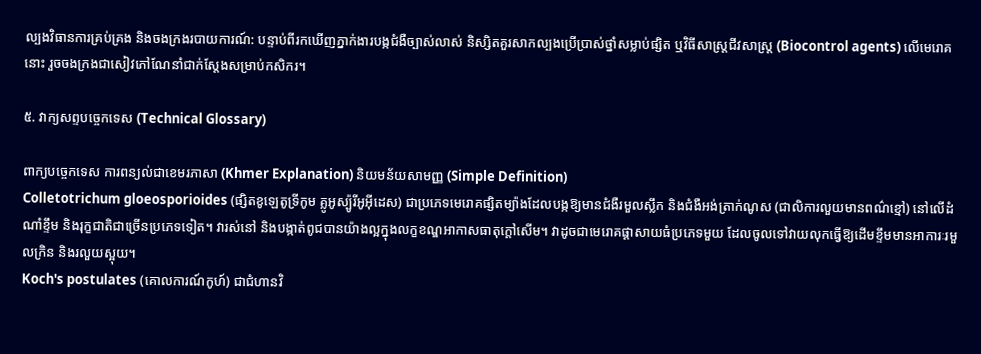ល្បងវិធានការគ្រប់គ្រង និងចងក្រងរបាយការណ៍: បន្ទាប់ពីរកឃើញភ្នាក់ងារបង្កជំងឺច្បាស់លាស់ និស្សិតគួរសាកល្បងប្រើប្រាស់ថ្នាំសម្លាប់ផ្សិត ឬវិធីសាស្ត្រជីវសាស្រ្ត (Biocontrol agents) លើមេរោគនោះ រួចចងក្រងជាសៀវភៅណែនាំជាក់ស្តែងសម្រាប់កសិករ។

៥. វាក្យសព្ទបច្ចេកទេស (Technical Glossary)

ពាក្យបច្ចេកទេស ការពន្យល់ជាខេមរភាសា (Khmer Explanation) និយមន័យសាមញ្ញ (Simple Definition)
Colletotrichum gloeosporioides (ផ្សិតខូឡេតូទ្រីកូម គ្លូអូស្ប៉ូរីអូអ៊ីដេស) ជាប្រភេទមេរោគផ្សិតម្យ៉ាងដែលបង្កឱ្យមានជំងឺរមួលស្លឹក និងជំងឺអង់ត្រាក់ណូស (ជាលិការលួយមានពណ៌ខ្មៅ) នៅលើដំណាំខ្ទឹម និងរុក្ខជាតិជាច្រើនប្រភេទទៀត។ វារស់នៅ និងបង្កាត់ពូជបានយ៉ាងល្អក្នុងលក្ខខណ្ឌអាកាសធាតុក្តៅសើម។ វាដូចជាមេរោគផ្តាសាយធំប្រភេទមួយ ដែលចូលទៅវាយលុកធ្វើឱ្យដើមខ្ទឹមមានអាការៈរមួលក្រិន និងរលួយស្អុយ។
Koch's postulates (គោលការណ៍កូហ៍) ជាជំហានវិ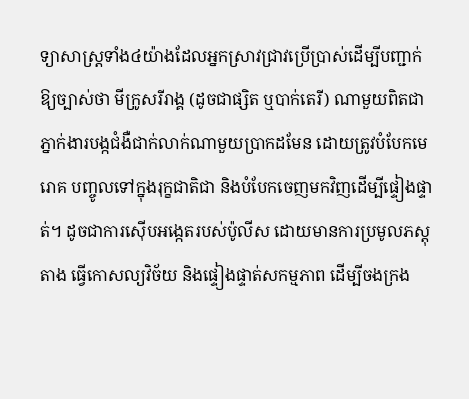ទ្យាសាស្ត្រទាំង៤យ៉ាងដែលអ្នកស្រាវជ្រាវប្រើប្រាស់ដើម្បីបញ្ជាក់ឱ្យច្បាស់ថា មីក្រូសរីរាង្គ (ដូចជាផ្សិត ឬបាក់តេរី) ណាមួយពិតជាភ្នាក់ងារបង្កជំងឺជាក់លាក់ណាមួយប្រាកដមែន ដោយត្រូវបំបែកមេរោគ បញ្ចូលទៅក្នុងរុក្ខជាតិជា និងបំបែកចេញមកវិញដើម្បីផ្ទៀងផ្ទាត់។ ដូចជាការស៊ើបអង្កេតរបស់ប៉ូលីស ដោយមានការប្រមូលភស្តុតាង ធ្វើកោសល្យវិច័យ និងផ្ទៀងផ្ទាត់សកម្មភាព ដើម្បីចងក្រង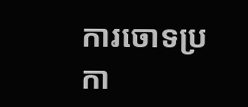ការចោទប្រកា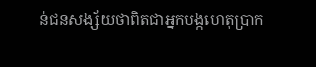ន់ជនសង្ស័យថាពិតជាអ្នកបង្កហេតុប្រាក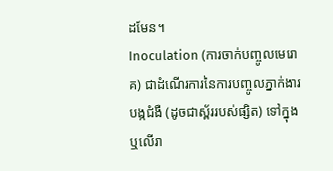ដមែន។
Inoculation (ការចាក់បញ្ចូលមេរោគ) ជាដំណើរការនៃការបញ្ចូលភ្នាក់ងារបង្កជំងឺ (ដូចជាស្ព័ររបស់ផ្សិត) ទៅក្នុង ឬលើរា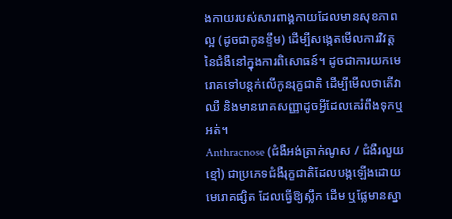ងកាយរបស់សារពាង្គកាយដែលមានសុខភាពល្អ (ដូចជាកូនខ្ទឹម) ដើម្បីសង្កេតមើលការវិវត្តនៃជំងឺនៅក្នុងការពិសោធន៍។ ដូចជាការយកមេរោគទៅបន្តក់លើកូនរុក្ខជាតិ ដើម្បីមើលថាតើវាឈឺ និងមានរោគសញ្ញាដូចអ្វីដែលគេរំពឹងទុកឬអត់។
Anthracnose (ជំងឺអង់ត្រាក់ណូស / ជំងឺរលួយខ្មៅ) ជាប្រភេទជំងឺរុក្ខជាតិដែលបង្កឡើងដោយមេរោគផ្សិត ដែលធ្វើឱ្យស្លឹក ដើម ឬផ្លែមានស្នា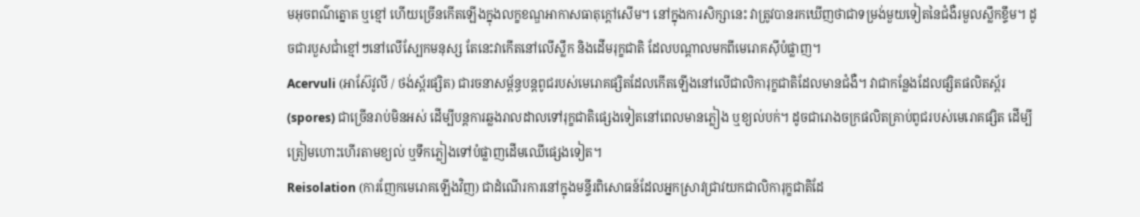មអុចពណ៌ត្នោត ឬខ្មៅ ហើយច្រើនកើតឡើងក្នុងលក្ខខណ្ឌអាកាសធាតុក្តៅសើម។ នៅក្នុងការសិក្សានេះ វាត្រូវបានរកឃើញថាជាទម្រង់មួយទៀតនៃជំងឺរមួលស្លឹកខ្ទឹម។ ដូចជារបួសជាំខ្មៅៗនៅលើស្បែកមនុស្ស តែនេះវាកើតនៅលើស្លឹក និងដើមរុក្ខជាតិ ដែលបណ្តាលមកពីមេរោគស៊ីបំផ្លាញ។
Acervuli (អាស៊ែវូលី / ថង់ស្ព័រផ្សិត) ជារចនាសម្ព័ន្ធបន្តពូជរបស់មេរោគផ្សិតដែលកើតឡើងនៅលើជាលិការុក្ខជាតិដែលមានជំងឺ។ វាជាកន្លែងដែលផ្សិតផលិតស្ព័រ (spores) ជាច្រើនរាប់មិនអស់ ដើម្បីបន្តការឆ្លងរាលដាលទៅរុក្ខជាតិផ្សេងទៀតនៅពេលមានភ្លៀង ឬខ្យល់បក់។ ដូចជារោងចក្រផលិតគ្រាប់ពូជរបស់មេរោគផ្សិត ដើម្បីត្រៀមហោះហើរតាមខ្យល់ ឬទឹកភ្លៀងទៅបំផ្លាញដើមឈើផ្សេងទៀត។
Reisolation (ការញែកមេរោគឡើងវិញ) ជាដំណើរការនៅក្នុងមន្ទីរពិសោធន៍ដែលអ្នកស្រាវជ្រាវយកជាលិការុក្ខជាតិដែ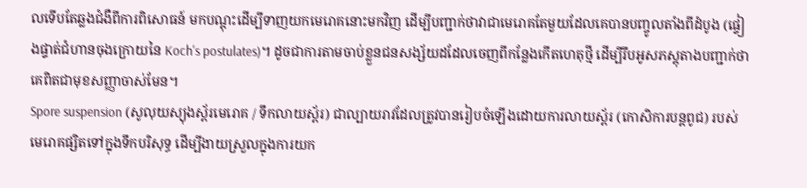លទើបតែឆ្លងជំងឺពីការពិសោធន៍ មកបណ្តុះដើម្បីទាញយកមេរោគនោះមកវិញ ដើម្បីបញ្ជាក់ថាវាជាមេរោគតែមួយដែលគេបានបញ្ចូលតាំងពីដំបូង (ផ្ទៀងផ្ទាត់ជំហានចុងក្រោយនៃ Koch's postulates)។ ដូចជាការតាមចាប់ខ្លួនជនសង្ស័យដដែលចេញពីកន្លែងកើតហេតុថ្មី ដើម្បីរឹបអូសភស្តុតាងបញ្ជាក់ថាគេពិតជាមុខសញ្ញាចាស់មែន។
Spore suspension (សូលុយស្យុងស្ព័រមេរោគ / ទឹកលាយស្ព័រ) ជាល្បាយរាវដែលត្រូវបានរៀបចំឡើងដោយការលាយស្ព័រ (កោសិការបន្តពូជ) របស់មេរោគផ្សិតទៅក្នុងទឹកបរិសុទ្ធ ដើម្បីងាយស្រួលក្នុងការយក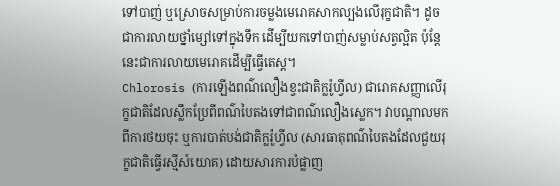ទៅបាញ់ ឬស្រោចសម្រាប់ការចម្លងមេរោគសាកល្បងលើរុក្ខជាតិ។ ដូចជាការលាយថ្នាំម្សៅទៅក្នុងទឹក ដើម្បីយកទៅបាញ់សម្លាប់សត្វល្អិត ប៉ុន្តែនេះជាការលាយមេរោគដើម្បីធ្វើតេស្ត។
Chlorosis (ការឡើងពណ៌លឿងខ្វះជាតិក្លរ៉ូហ្វីល) ជារោគសញ្ញាលើរុក្ខជាតិដែលស្លឹកប្រែពីពណ៌បៃតងទៅជាពណ៌លឿងស្លេក។ វាបណ្តាលមកពីការថយចុះ ឬការបាត់បង់ជាតិក្លរ៉ូហ្វីល (សារធាតុពណ៌បៃតងដែលជួយរុក្ខជាតិធ្វើរស្មីសំយោគ) ដោយសារការបំផ្លាញ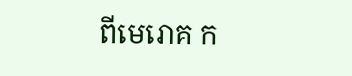ពីមេរោគ ក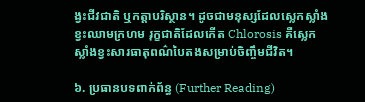ង្វះជីវជាតិ ឬកត្តាបរិស្ថាន។ ដូចជាមនុស្សដែលស្លេកស្លាំងខ្វះឈាមក្រហម រុក្ខជាតិដែលកើត Chlorosis គឺស្លេកស្លាំងខ្វះសារធាតុពណ៌បៃតងសម្រាប់ចិញ្ចឹមជីវិត។

៦. ប្រធានបទពាក់ព័ន្ធ (Further Reading)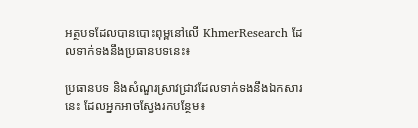អត្ថបទដែលបានបោះពុម្ពនៅលើ KhmerResearch ដែលទាក់ទងនឹងប្រធានបទនេះ៖

ប្រធានបទ និងសំណួរស្រាវជ្រាវដែលទាក់ទងនឹងឯកសារនេះ ដែលអ្នកអាចស្វែងរកបន្ថែម៖